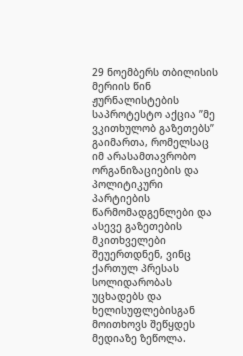29 ნოემბერს თბილისის მერიის წინ ჟურნალისტების საპროტესტო აქცია ”მე ვკითხულობ გაზეთებს” გაიმართა, რომელსაც იმ არასამთავრობო ორგანიზაციების და პოლიტიკური პარტიების წარმომადგენლები და ასევე გაზეთების მკითხველები შეუერთდნენ, ვინც ქართულ პრესას სოლიდარობას უცხადებს და ხელისუფლებისგან მოითხოვს შეწყდეს მედიაზე ზეწოლა.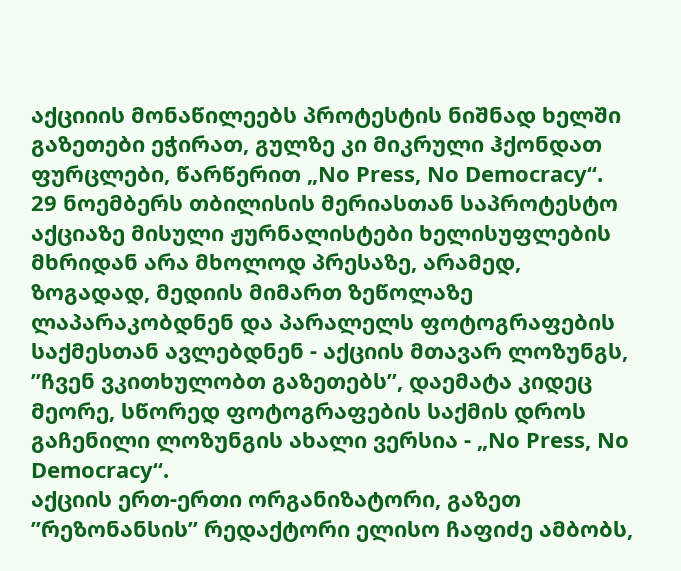აქციიის მონაწილეებს პროტესტის ნიშნად ხელში გაზეთები ეჭირათ, გულზე კი მიკრული ჰქონდათ ფურცლები, წარწერით „No Press, No Democracy“.
29 ნოემბერს თბილისის მერიასთან საპროტესტო აქციაზე მისული ჟურნალისტები ხელისუფლების მხრიდან არა მხოლოდ პრესაზე, არამედ, ზოგადად, მედიის მიმართ ზეწოლაზე ლაპარაკობდნენ და პარალელს ფოტოგრაფების საქმესთან ავლებდნენ - აქციის მთავარ ლოზუნგს, ”ჩვენ ვკითხულობთ გაზეთებს”, დაემატა კიდეც მეორე, სწორედ ფოტოგრაფების საქმის დროს გაჩენილი ლოზუნგის ახალი ვერსია - „No Press, No Democracy“.
აქციის ერთ-ერთი ორგანიზატორი, გაზეთ ”რეზონანსის” რედაქტორი ელისო ჩაფიძე ამბობს,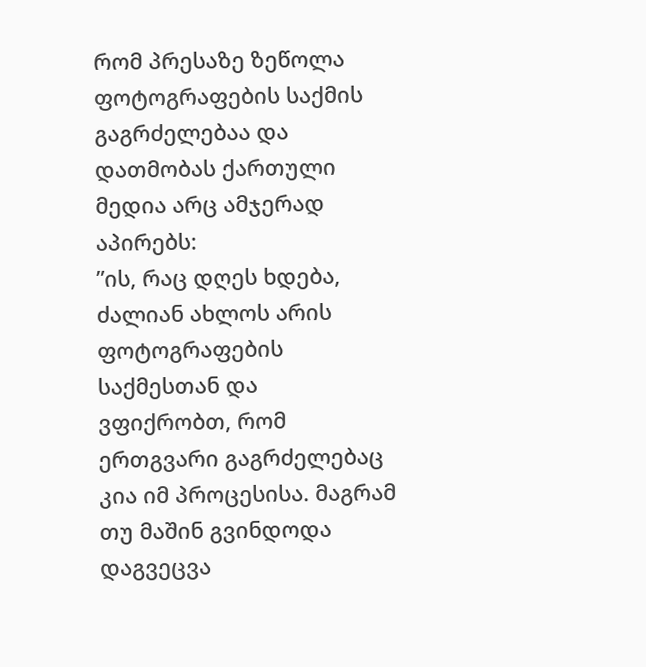რომ პრესაზე ზეწოლა ფოტოგრაფების საქმის გაგრძელებაა და დათმობას ქართული მედია არც ამჯერად აპირებს:
”ის, რაც დღეს ხდება, ძალიან ახლოს არის ფოტოგრაფების საქმესთან და ვფიქრობთ, რომ ერთგვარი გაგრძელებაც კია იმ პროცესისა. მაგრამ თუ მაშინ გვინდოდა დაგვეცვა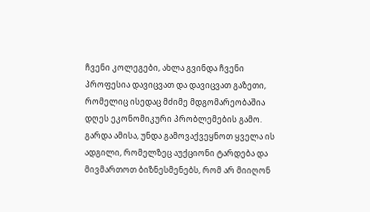ჩვენი კოლეგები, ახლა გვინდა ჩვენი პროფესია დავიცვათ და დავიცვათ გაზეთი, რომელიც ისედაც მძიმე მდგომარეობაშია დღეს ეკონომიკური პრობლემების გამო. გარდა ამისა, უნდა გამოვაქვეყნოთ ყველა ის ადგილი, რომელზეც აუქციონი ტარდება და მივმართოთ ბიზნესმენებს, რომ არ მიიღონ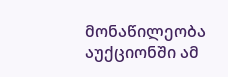მონაწილეობა აუქციონში ამ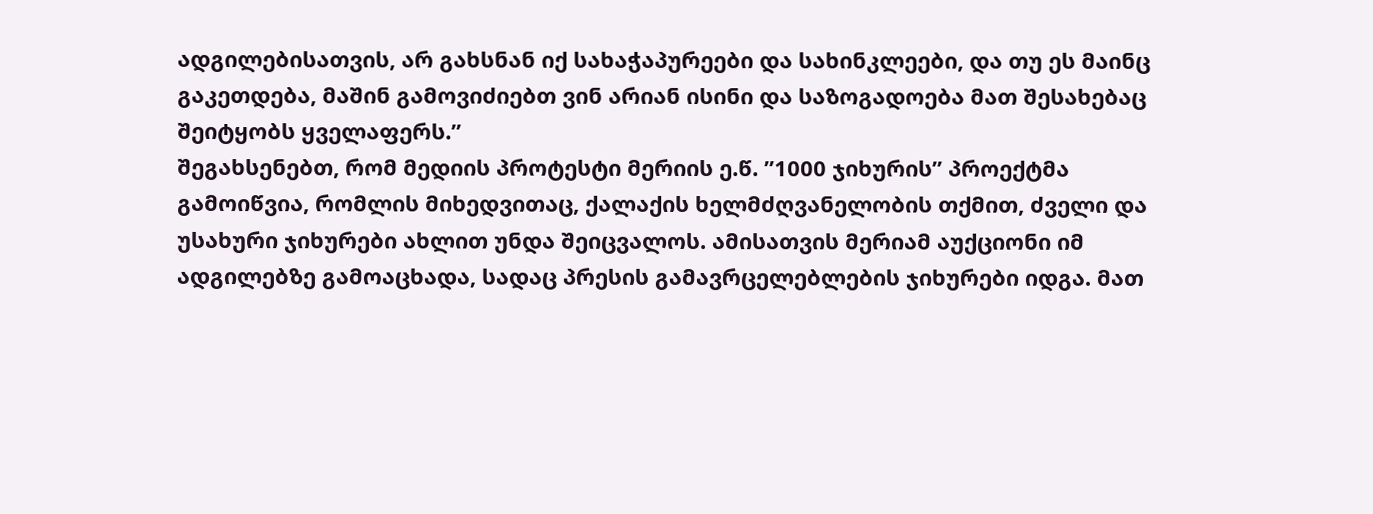ადგილებისათვის, არ გახსნან იქ სახაჭაპურეები და სახინკლეები, და თუ ეს მაინც გაკეთდება, მაშინ გამოვიძიებთ ვინ არიან ისინი და საზოგადოება მათ შესახებაც შეიტყობს ყველაფერს.”
შეგახსენებთ, რომ მედიის პროტესტი მერიის ე.წ. ”1000 ჯიხურის” პროექტმა გამოიწვია, რომლის მიხედვითაც, ქალაქის ხელმძღვანელობის თქმით, ძველი და უსახური ჯიხურები ახლით უნდა შეიცვალოს. ამისათვის მერიამ აუქციონი იმ ადგილებზე გამოაცხადა, სადაც პრესის გამავრცელებლების ჯიხურები იდგა. მათ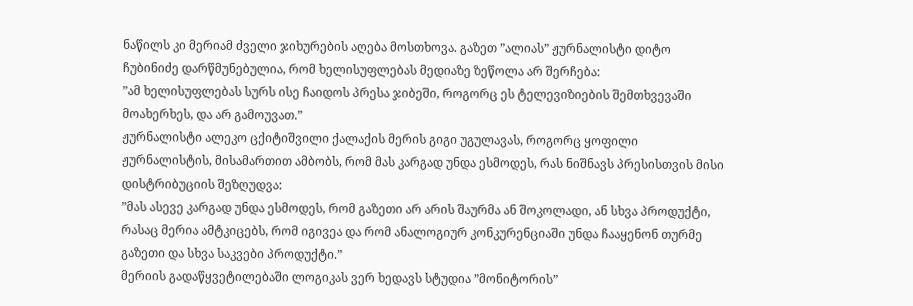ნაწილს კი მერიამ ძველი ჯიხურების აღება მოსთხოვა. გაზეთ ”ალიას” ჟურნალისტი დიტო ჩუბინიძე დარწმუნებულია, რომ ხელისუფლებას მედიაზე ზეწოლა არ შერჩება:
”ამ ხელისუფლებას სურს ისე ჩაიდოს პრესა ჯიბეში, როგორც ეს ტელევიზიების შემთხვევაში მოახერხეს, და არ გამოუვათ.”
ჟურნალისტი ალეკო ცქიტიშვილი ქალაქის მერის გიგი უგულავას, როგორც ყოფილი ჟურნალისტის, მისამართით ამბობს, რომ მას კარგად უნდა ესმოდეს, რას ნიშნავს პრესისთვის მისი დისტრიბუციის შეზღუდვა:
”მას ასევე კარგად უნდა ესმოდეს, რომ გაზეთი არ არის შაურმა ან შოკოლადი, ან სხვა პროდუქტი, რასაც მერია ამტკიცებს, რომ იგივეა და რომ ანალოგიურ კონკურენციაში უნდა ჩააყენონ თურმე გაზეთი და სხვა საკვები პროდუქტი.”
მერიის გადაწყვეტილებაში ლოგიკას ვერ ხედავს სტუდია ”მონიტორის”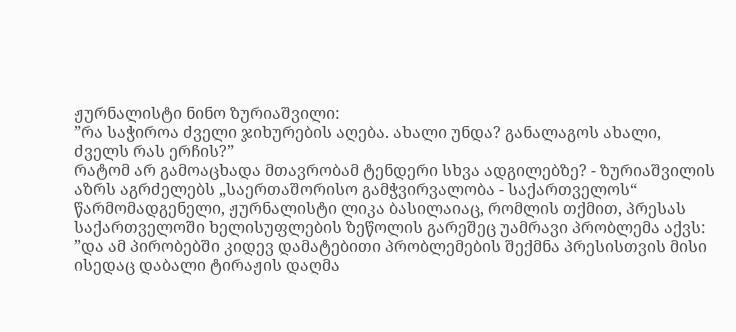ჟურნალისტი ნინო ზურიაშვილი:
”რა საჭიროა ძველი ჯიხურების აღება. ახალი უნდა? განალაგოს ახალი, ძველს რას ერჩის?”
რატომ არ გამოაცხადა მთავრობამ ტენდერი სხვა ადგილებზე? - ზურიაშვილის აზრს აგრძელებს „საერთაშორისო გამჭვირვალობა - საქართველოს“ წარმომადგენელი, ჟურნალისტი ლიკა ბასილაიაც, რომლის თქმით, პრესას საქართველოში ხელისუფლების ზეწოლის გარეშეც უამრავი პრობლემა აქვს:
”და ამ პირობებში კიდევ დამატებითი პრობლემების შექმნა პრესისთვის მისი ისედაც დაბალი ტირაჟის დაღმა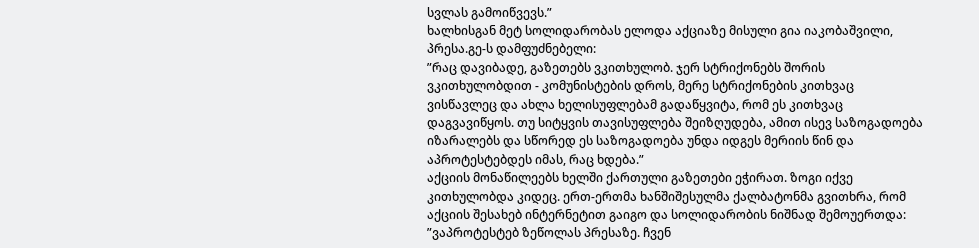სვლას გამოიწვევს.”
ხალხისგან მეტ სოლიდარობას ელოდა აქციაზე მისული გია იაკობაშვილი, პრესა.გე-ს დამფუძნებელი:
”რაც დავიბადე, გაზეთებს ვკითხულობ. ჯერ სტრიქონებს შორის ვკითხულობდით - კომუნისტების დროს, მერე სტრიქონების კითხვაც ვისწავლეც და ახლა ხელისუფლებამ გადაწყვიტა, რომ ეს კითხვაც დაგვავიწყოს. თუ სიტყვის თავისუფლება შეიზღუდება, ამით ისევ საზოგადოება იზარალებს და სწორედ ეს საზოგადოება უნდა იდგეს მერიის წინ და აპროტესტებდეს იმას, რაც ხდება.”
აქციის მონაწილეებს ხელში ქართული გაზეთები ეჭირათ. ზოგი იქვე კითხულობდა კიდეც. ერთ-ერთმა ხანშიშესულმა ქალბატონმა გვითხრა, რომ აქციის შესახებ ინტერნეტით გაიგო და სოლიდარობის ნიშნად შემოუერთდა:
”ვაპროტესტებ ზეწოლას პრესაზე. ჩვენ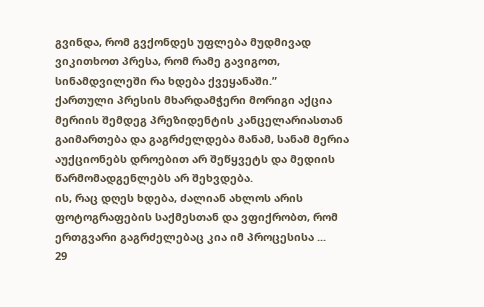გვინდა, რომ გვქონდეს უფლება მუდმივად ვიკითხოთ პრესა, რომ რამე გავიგოთ, სინამდვილეში რა ხდება ქვეყანაში.”
ქართული პრესის მხარდამჭერი მორიგი აქცია მერიის შემდეგ პრეზიდენტის კანცელარიასთან გაიმართება და გაგრძელდება მანამ, სანამ მერია აუქციონებს დროებით არ შეწყვეტს და მედიის წარმომადგენლებს არ შეხვდება.
ის, რაც დღეს ხდება, ძალიან ახლოს არის ფოტოგრაფების საქმესთან და ვფიქრობთ, რომ ერთგვარი გაგრძელებაც კია იმ პროცესისა ...
29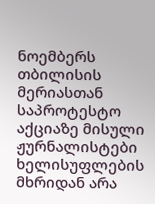ნოემბერს თბილისის მერიასთან საპროტესტო აქციაზე მისული ჟურნალისტები ხელისუფლების მხრიდან არა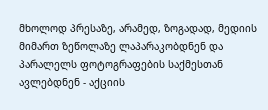მხოლოდ პრესაზე, არამედ, ზოგადად, მედიის მიმართ ზეწოლაზე ლაპარაკობდნენ და პარალელს ფოტოგრაფების საქმესთან ავლებდნენ - აქციის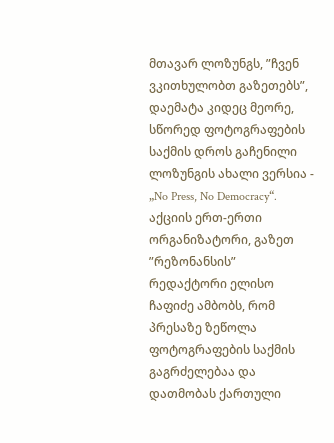მთავარ ლოზუნგს, ”ჩვენ ვკითხულობთ გაზეთებს”, დაემატა კიდეც მეორე, სწორედ ფოტოგრაფების საქმის დროს გაჩენილი ლოზუნგის ახალი ვერსია - „No Press, No Democracy“.
აქციის ერთ-ერთი ორგანიზატორი, გაზეთ ”რეზონანსის” რედაქტორი ელისო ჩაფიძე ამბობს, რომ პრესაზე ზეწოლა ფოტოგრაფების საქმის გაგრძელებაა და დათმობას ქართული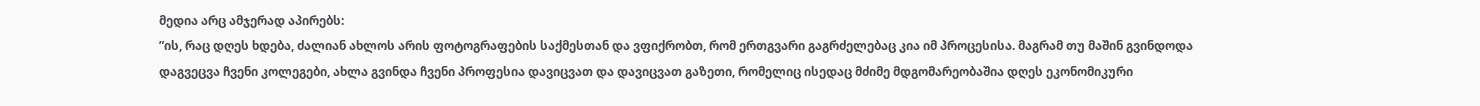მედია არც ამჯერად აპირებს:
”ის, რაც დღეს ხდება, ძალიან ახლოს არის ფოტოგრაფების საქმესთან და ვფიქრობთ, რომ ერთგვარი გაგრძელებაც კია იმ პროცესისა. მაგრამ თუ მაშინ გვინდოდა დაგვეცვა ჩვენი კოლეგები, ახლა გვინდა ჩვენი პროფესია დავიცვათ და დავიცვათ გაზეთი, რომელიც ისედაც მძიმე მდგომარეობაშია დღეს ეკონომიკური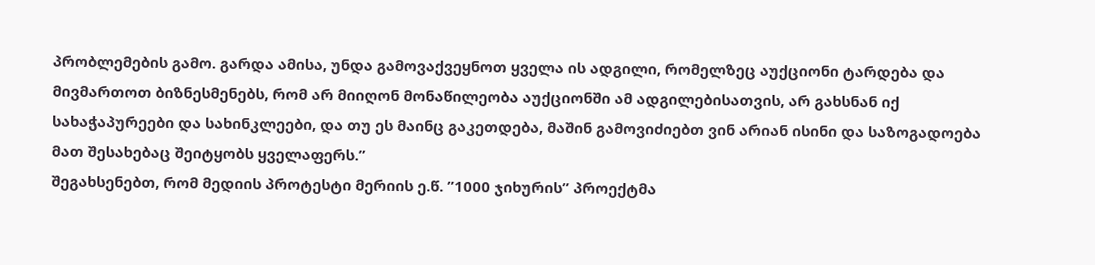პრობლემების გამო. გარდა ამისა, უნდა გამოვაქვეყნოთ ყველა ის ადგილი, რომელზეც აუქციონი ტარდება და მივმართოთ ბიზნესმენებს, რომ არ მიიღონ მონაწილეობა აუქციონში ამ ადგილებისათვის, არ გახსნან იქ სახაჭაპურეები და სახინკლეები, და თუ ეს მაინც გაკეთდება, მაშინ გამოვიძიებთ ვინ არიან ისინი და საზოგადოება მათ შესახებაც შეიტყობს ყველაფერს.”
შეგახსენებთ, რომ მედიის პროტესტი მერიის ე.წ. ”1000 ჯიხურის” პროექტმა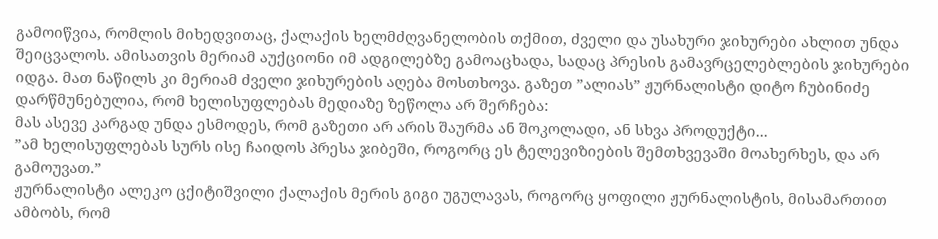გამოიწვია, რომლის მიხედვითაც, ქალაქის ხელმძღვანელობის თქმით, ძველი და უსახური ჯიხურები ახლით უნდა შეიცვალოს. ამისათვის მერიამ აუქციონი იმ ადგილებზე გამოაცხადა, სადაც პრესის გამავრცელებლების ჯიხურები იდგა. მათ ნაწილს კი მერიამ ძველი ჯიხურების აღება მოსთხოვა. გაზეთ ”ალიას” ჟურნალისტი დიტო ჩუბინიძე დარწმუნებულია, რომ ხელისუფლებას მედიაზე ზეწოლა არ შერჩება:
მას ასევე კარგად უნდა ესმოდეს, რომ გაზეთი არ არის შაურმა ან შოკოლადი, ან სხვა პროდუქტი...
”ამ ხელისუფლებას სურს ისე ჩაიდოს პრესა ჯიბეში, როგორც ეს ტელევიზიების შემთხვევაში მოახერხეს, და არ გამოუვათ.”
ჟურნალისტი ალეკო ცქიტიშვილი ქალაქის მერის გიგი უგულავას, როგორც ყოფილი ჟურნალისტის, მისამართით ამბობს, რომ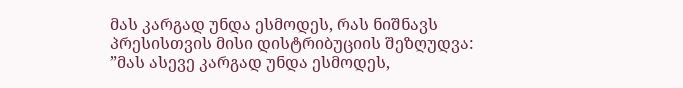მას კარგად უნდა ესმოდეს, რას ნიშნავს პრესისთვის მისი დისტრიბუციის შეზღუდვა:
”მას ასევე კარგად უნდა ესმოდეს,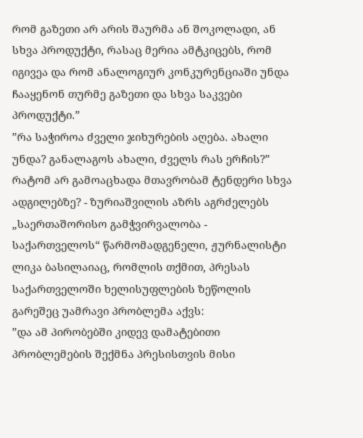რომ გაზეთი არ არის შაურმა ან შოკოლადი, ან სხვა პროდუქტი, რასაც მერია ამტკიცებს, რომ იგივეა და რომ ანალოგიურ კონკურენციაში უნდა ჩააყენონ თურმე გაზეთი და სხვა საკვები პროდუქტი.”
”რა საჭიროა ძველი ჯიხურების აღება. ახალი უნდა? განალაგოს ახალი, ძველს რას ერჩის?”
რატომ არ გამოაცხადა მთავრობამ ტენდერი სხვა ადგილებზე? - ზურიაშვილის აზრს აგრძელებს „საერთაშორისო გამჭვირვალობა - საქართველოს“ წარმომადგენელი, ჟურნალისტი ლიკა ბასილაიაც, რომლის თქმით, პრესას საქართველოში ხელისუფლების ზეწოლის გარეშეც უამრავი პრობლემა აქვს:
”და ამ პირობებში კიდევ დამატებითი პრობლემების შექმნა პრესისთვის მისი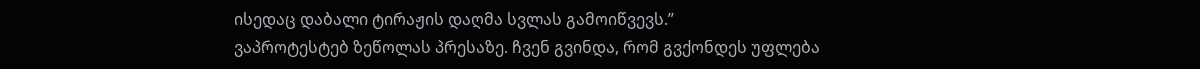ისედაც დაბალი ტირაჟის დაღმა სვლას გამოიწვევს.”
ვაპროტესტებ ზეწოლას პრესაზე. ჩვენ გვინდა, რომ გვქონდეს უფლება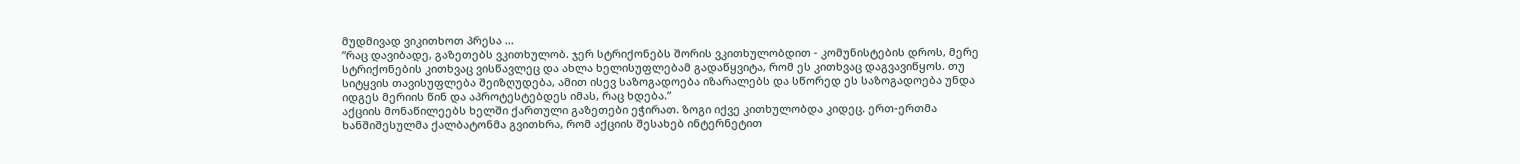მუდმივად ვიკითხოთ პრესა ...
”რაც დავიბადე, გაზეთებს ვკითხულობ. ჯერ სტრიქონებს შორის ვკითხულობდით - კომუნისტების დროს, მერე სტრიქონების კითხვაც ვისწავლეც და ახლა ხელისუფლებამ გადაწყვიტა, რომ ეს კითხვაც დაგვავიწყოს. თუ სიტყვის თავისუფლება შეიზღუდება, ამით ისევ საზოგადოება იზარალებს და სწორედ ეს საზოგადოება უნდა იდგეს მერიის წინ და აპროტესტებდეს იმას, რაც ხდება.”
აქციის მონაწილეებს ხელში ქართული გაზეთები ეჭირათ. ზოგი იქვე კითხულობდა კიდეც. ერთ-ერთმა ხანშიშესულმა ქალბატონმა გვითხრა, რომ აქციის შესახებ ინტერნეტით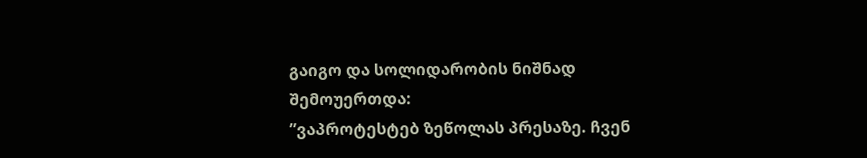გაიგო და სოლიდარობის ნიშნად შემოუერთდა:
”ვაპროტესტებ ზეწოლას პრესაზე. ჩვენ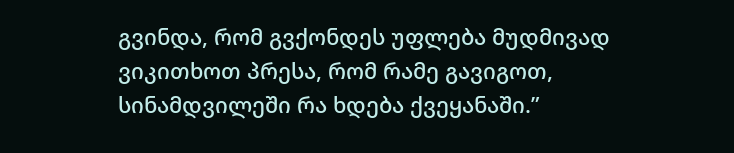გვინდა, რომ გვქონდეს უფლება მუდმივად ვიკითხოთ პრესა, რომ რამე გავიგოთ, სინამდვილეში რა ხდება ქვეყანაში.”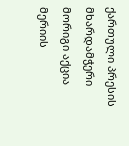ქართული პრესის მხარდამჭერი მორიგი აქცია მერიის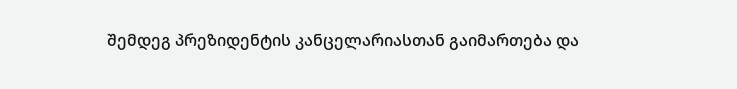შემდეგ პრეზიდენტის კანცელარიასთან გაიმართება და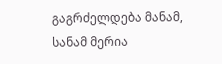გაგრძელდება მანამ, სანამ მერია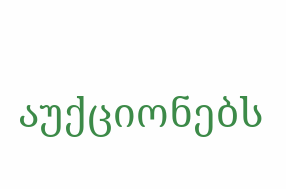აუქციონებს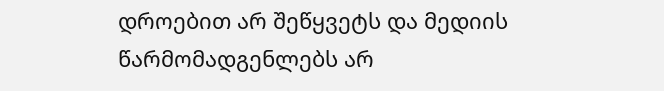დროებით არ შეწყვეტს და მედიის წარმომადგენლებს არ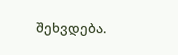შეხვდება.